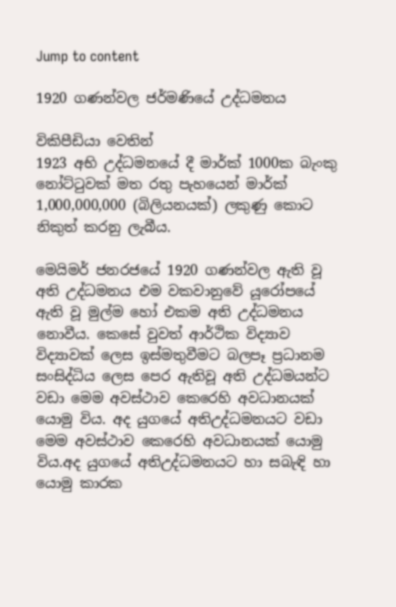Jump to content

1920 ගණන්වල ජර්මණියේ උද්ධමනය

විකිපීඩියා වෙතින්
1923 අභි උද්ධමනයේ දී මාර්ක් 1000ක බැංකු නෝට්ටුවක් මත රතු පැහයෙන් මාර්ක් 1,000,000,000 (බිලියනයක්) ලකුණු කොට නිකුත් කරනු ලැබීය.

මෙයිමර් ජනරජයේ 1920 ගණන්වල ඇති වූ අති උද්ධමනය එම වකවානුවේ යූරෝපයේ ඇති වූ මුල්ම හෝ එකම අති උද්ධමනය නොවීය. කෙසේ වුවත් ආර්ථික විද්‍යාව විද්‍යාවක් ලෙස ඉස්මතුවීමට බලපෑ ප්‍රධානම සංසිද්ධිය ලෙස පෙර ඇතිවූ අති උද්ධමයන්ට වඩා මෙම අවස්ථාව කෙරෙහි අවධානයක් යොමු විය. අද යුගයේ අතිඋද්ධමනයට වඩා මෙම අවස්ථාව කෙරෙහි අවධානයක් යොමු විය.අද යුගයේ අතිඋද්ධමනයට හා සබැඳි හා යොමු කාරක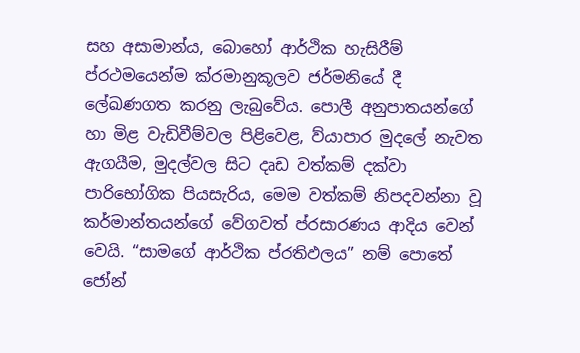සහ අසාමාන්ය, බොහෝ ආර්ථික හැසිරීම් ප්රථමයෙන්ම ක්රමානුකූලව ජර්මනියේ දී ලේඛණගත කරනු ලැබුවේය. පොලී අනුපාතයන්ගේ හා මිළ වැඩිවීම්වල පිළිවෙළ, ව්යාපාර මුදලේ නැවත ඇගයීම, මුදල්වල සිට දෘඩ වත්කම් දක්වා පාරිභෝගික පියසැරිය, මෙම වත්කම් නිපදවන්නා වූ කර්මාන්තයන්ගේ වේගවත් ප්රසාරණය ආදිය වෙන් වෙයි. “සාමගේ ආර්ථික ප්රතිඵලය” නම් පොතේ ජෝන්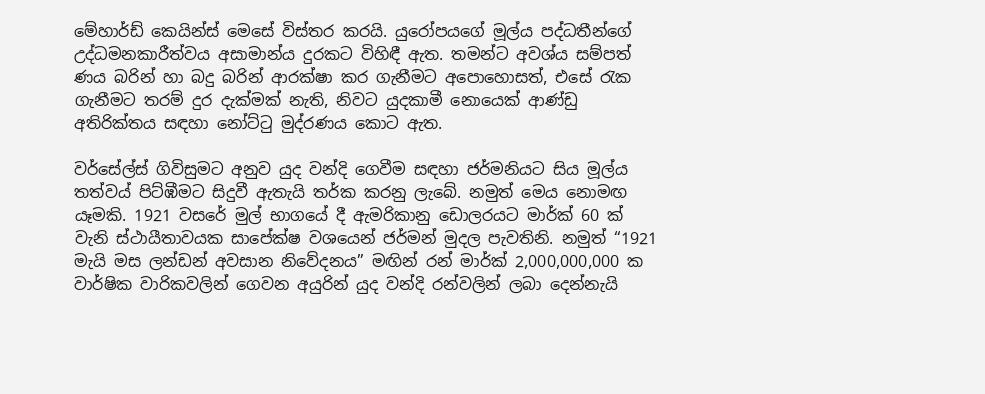මේහාර්ඩ් කෙයින්ස් මෙසේ විස්තර කරයි. යුරෝපයගේ මූල්ය පද්ධතීන්ගේ උද්ධමනකාරීත්වය අසාමාන්ය දුරකට විහිඳී ඇත. තමන්ට අවශ්ය සම්පත් ණය බරින් හා බදු බරින් ආරක්ෂා කර ගැනීමට අපොහොසත්, එසේ රැක ගැනීමට තරම් දුර දැක්මක් නැති, නිවට යුදකාමී නොයෙක් ආණ්ඩු අතිරික්තය සඳහා නෝට්ටු මුද්රණය කොට ඇත.

වර්සේල්ස් ගිවිසුමට අනුව යුද වන්දි ගෙවීම සඳහා ජර්මනියට සිය මූල්ය තත්වය් පිට්ඹීමට සිදුවී ඇතැයි තර්ක කරනු ලැබේ. නමුත් මෙය නොමඟ යෑමකි. 1921 වසරේ මුල් භාගයේ දී ඇමරිකානු ඩොලරයට මාර්ක් 60 ක් වැනි ස්ථායීතාවයක සාපේක්ෂ වශයෙන් ජර්මන් මුදල පැවතිනි. නමුත් “1921 මැයි මස ලන්ඩන් අවසාන නිවේදනය” මඟින් රන් මාර්ක් 2,000,000,000 ක වාර්ෂික වාරිකවලින් ගෙවන අයුරින් යුද වන්දි රන්වලින් ලබා දෙන්නැයි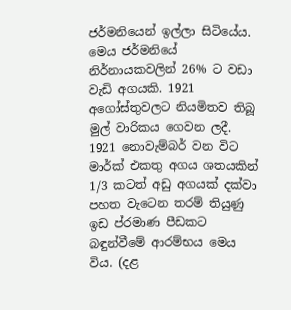ජර්මනියෙන් ඉල්ලා සිටියේය. මෙය ජර්මනියේ නිර්නායකවලින් 26% ට වඩා වැඩි අගයකි. 1921 අගෝස්තුවලට නියමිතව තිබූ මුල් වාරිකය ගෙවන ලදී. 1921 නොවැම්බර් වන විට මාර්ක් එකතු අගය ශතයකින් 1/3 කටත් අඩු අගයක් දක්වා පහත වැටෙන තරම් තියුණු ඉඩ ප්රමාණ පීඩකට බඳුන්වීමේ ආරම්භය මෙය විය. (දළ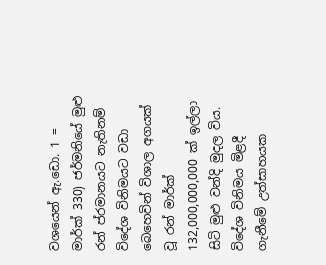වශයෙන් ඇ.ඩො. 1 = මාර්ක් 330) ජර්මනියේ මුළු රන් ප්රමානයට නැතිනම් විදේශ විනිමයට වඩා බෙහෙවින් විශාල අගයක් වූ රන් මාර්ක් 132,000,000,000 ක් ඉල්ලා සිටි මුළු වන්දි මුදල විය. විදේශ විනිමය මිළදී ගැනීමේ උත්සාහයක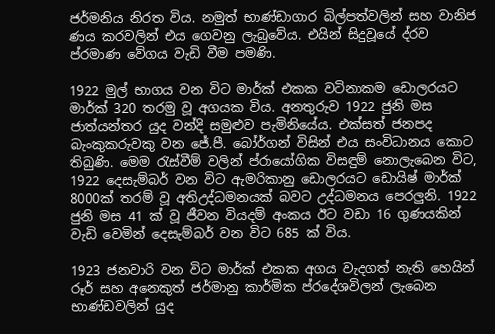ජර්මනිය නිරත විය. නමුත් භාණ්ඩාගාර බිල්පත්වලින් සහ වානිජ ණය කරවලින් එය ගෙවනු ලැබුවේය. එයින් සිදුවූයේ ද්රව ප්රමාණ වේගය වැඩි වීම පමණි.

1922 මුල් භාගය වන විට මාර්ක් එකක වටිනාකම ඩොලරයට මාර්ක් 320 තරමු වූ අගයක විය. අනතුරුව 1922 ජුනි මස ජාත්යන්තර යුද වන්දි සමුළුව පැමිනියේය. එක්සත් ජනපද බැංකුකරුවකු වන ජේ.පී. බෝර්ගන් විසින් එය සංවිධානය කොට තිබුණි. මෙම රැස්වීම් වලින් ප්රායෝගික විසඳුම් නොලැබෙන විට, 1922 දෙසැම්බර් වන විට ඇමරිකානු ඩොලරයට ඩොයිෂ් මාර්ක් 8000ක් තරම් වූ අතිඋද්ධමනයක් බවට උද්ධමනය පෙරලුනි. 1922 ජුනි මස 41 ක් වූ ජීවන වියදම් අංකය ඊට වඩා 16 ගුණයකින් වැඩි වෙමින් දෙසැම්බර් වන විට 685 ක් විය.

1923 ජනවාරි වන විට මාර්ක් එකක අගය වැදගත් නැති හෙයින් රූර් සහ අනෙකුත් ජර්මානු කාර්මික ප්රදේශවිලන් ලැබෙන භාණ්ඩවලින් යුද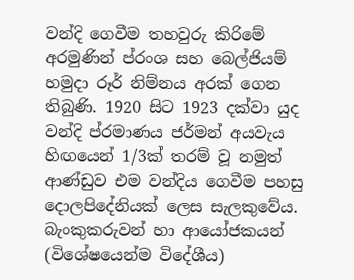වන්දි ගෙවීම තහවුරු කිරිමේ අරමුණින් ප්රංශ සහ බෙල්ජියම් හමුදා රූර් නිම්නය අරක් ගෙන තිබුණි. 1920 සිට 1923 දක්වා යුද වන්දි ප්රමාණය ජර්මන් අයවැය හිඟයෙන් 1/3ක් තරම් වූ නමුත් ආණ්ඩුව එම වන්දිය ගෙවීම පහසු දොලපිදේනියක් ලෙස සැලකුවේය. බැංකුකරුවන් හා ආයෝජකයන් (විශේෂයෙන්ම විදේශීය)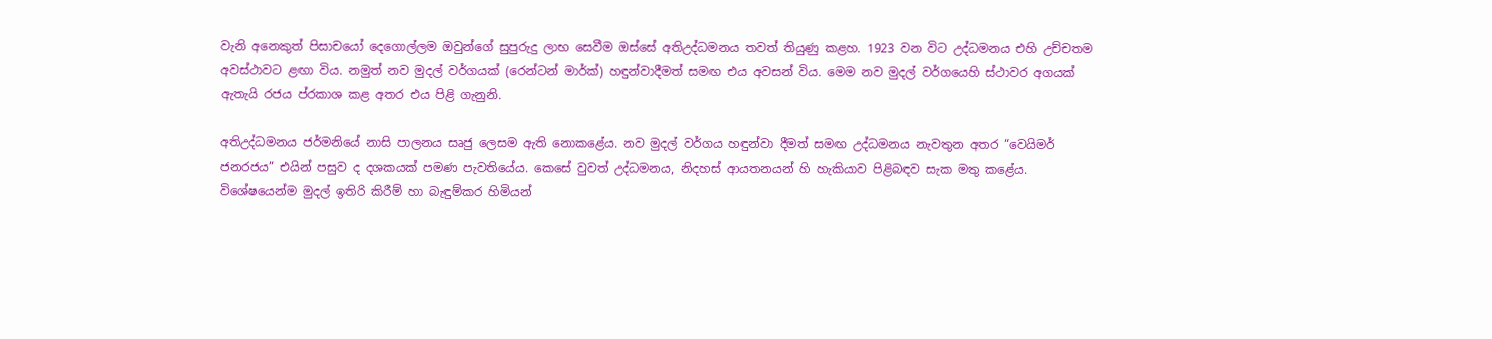වැනි අනෙකුත් පිසාචයෝ දෙගොල්ලම ඔවුන්ගේ සුපුරුදු ලාභ සෙවීම ඔස්සේ අතිඋද්ධමනය තවත් තියුණු කළහ. 1923 වන විට උද්ධමනය එහි උච්චතම අවස්ථාවට ළඟා විය. නමුත් නව මුදල් වර්ගයක් (රෙන්ටන් මාර්ක්) හඳුන්වාදීමත් සමඟ එය අවසන් විය. මෙම නව මුදල් වර්ගයෙහි ස්ථාවර අගයක් ඇතැයි රජය ප්රකාශ කළ අතර එය පිළි ගැනුනි.

අතිඋද්ධමනය ජර්මනියේ නාසි පාලනය සෘජු ලෙසම ඇති නොකළේය. නව මුදල් වර්ගය හඳුන්වා දීමත් සමඟ උද්ධමනය නැවතුන අතර “වෙයිමර් ජනරජය” එයින් පසුව ද දශකයක් පමණ පැවතියේය. කෙසේ වුවත් උද්ධමනය, නිදහස් ආයතනයන් හි හැකියාව පිළිබඳව සැක මතු කළේය. විශේෂයෙන්ම මුදල් ඉතිරි කිරීම් හා බැඳුම්කර හිමියන්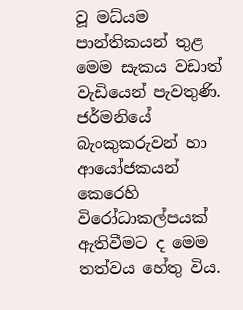වූ මධ්යම පාන්තිකයන් තුළ මෙම සැකය වඩාත් වැඩියෙන් පැවතුණි. ජර්මනියේ බැංකුකරුවන් හා ආයෝජකයන් කෙරෙහි විරෝධාකල්පයක් ඇතිවීමට ද මෙම තත්වය හේතු විය.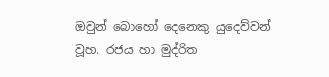ඔවුන් බොහෝ දෙනෙකු යුදෙව්වන් වූහ. රජය හා මුද්රිත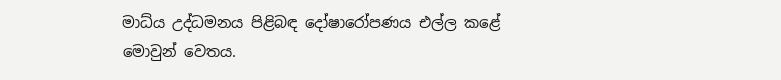මාධ්ය උද්ධමනය පිළිබඳ දෝෂාරෝපණය එල්ල කළේ මොවුන් වෙතය.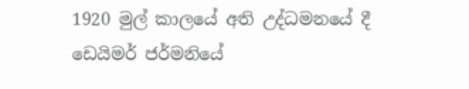1920 මුල් කාලයේ අති උද්ධමනයේ දී ඩෙයිමර් ජර්මනියේ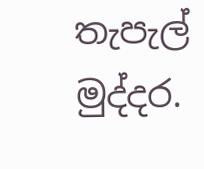තැපැල් මුද්දර.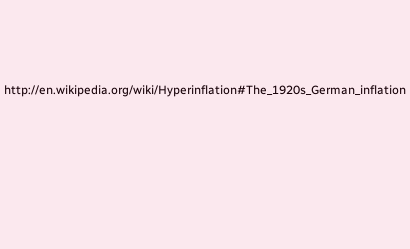http://en.wikipedia.org/wiki/Hyperinflation#The_1920s_German_inflation